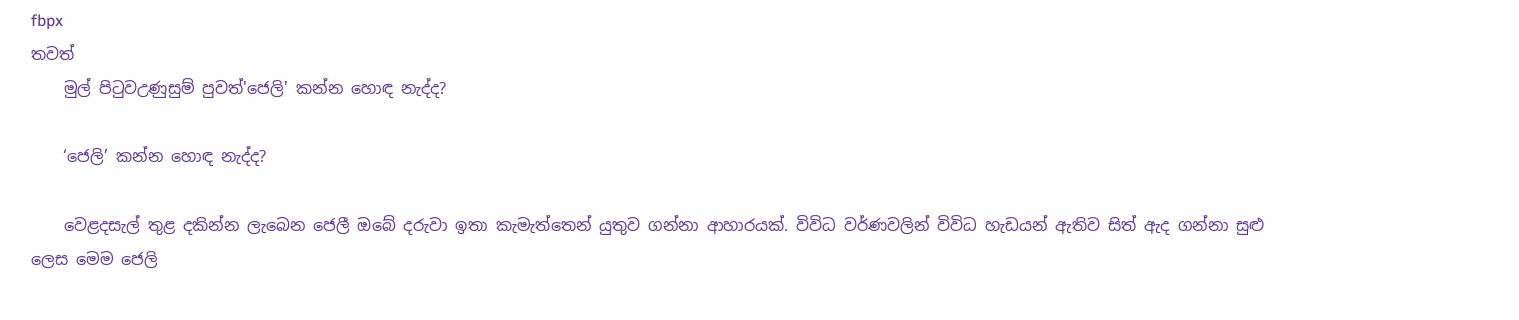fbpx
තවත්
    මුල් පිටුවඋණුසුම් පුවත්'ජෙලි' කන්න හොඳ නැද්ද?

    ‘ජෙලි’ කන්න හොඳ නැද්ද?

    වෙළදසැල් තුළ දකින්න ලැබෙන ජෙලී ඔබේ දරුවා ඉතා කැමැත්තෙන් යුතුව ගන්නා ආහාරයක්. විවිධ වර්ණවලින් විවිධ හැඩයන් ඇතිව සිත් ඇද ගන්නා සුළු ලෙස මෙම ජෙලි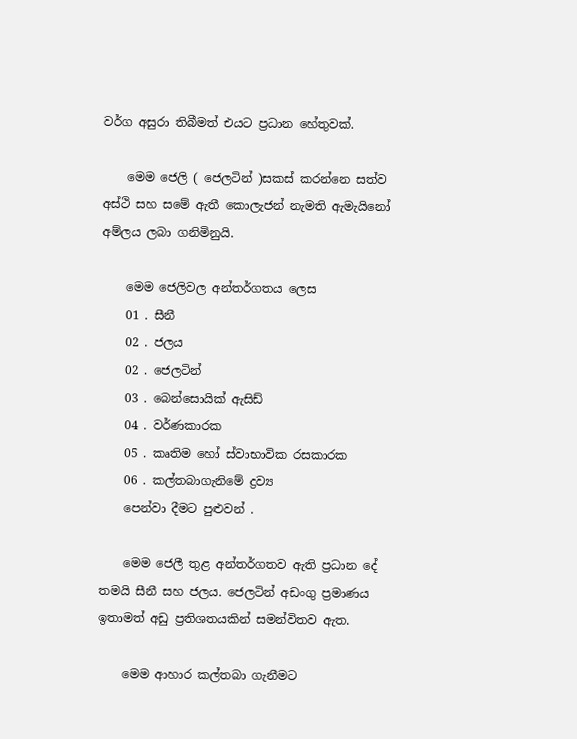වර්ග අසුරා තිබීමත් එයට ප්‍රධාන හේතුවක්.

    මෙම ජෙලි ( ජෙලටින් )සකස් කරන්නෙ සත්ව අස්ථි සහ සමේ ඇතී කොලැජන් නැමති ඇමැයිනෝ අම්ලය ලබා ගනිමිනුයි.

    මෙම ජෙලිවල අන්තර්ගතය ලෙස
    01 . සීනී
    02 . ජලය
    02 . ජෙලටින්
    03 . බෙන්සොයික් ඇසිඩ්
    04 . වර්ණකාරක
    05 . කෘතිම හෝ ස්වාභාවික රසකාරක
    06 . කල්තබාගැනිමේ ද්‍රව්‍ය
    පෙන්වා දීමට පුළුවන් .

    මෙම ජෙලී තුළ අන්තර්ගතව ඇති ප්‍රධාන දේ තමයි සීනී සහ ජලය. ජෙලටින් අඩංගු ප්‍රමාණය ඉතාමත් අඩු ප්‍රතිශතයකින් සමන්විතව ඇත.

    මෙම ආහාර කල්තබා ගැනීමට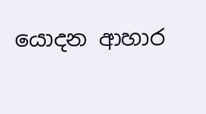යොදන ආහාර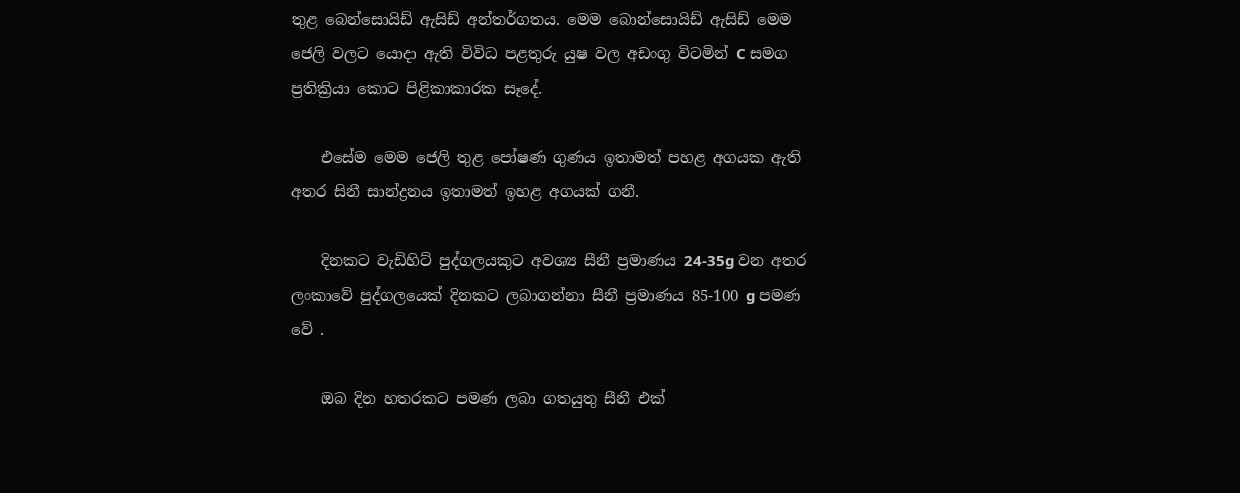තුළ බෙන්සොයිඩ් ඇසිඩ් අන්තර්ගතය. මෙම බොන්සොයිඩ් ඇසිඩ් මෙම ජෙලි වලට යොදා ඇති විවිධ පළතුරු යුෂ වල අඩංගු විටමින් C සමග ප්‍රතික්‍රියා කොට පිළිකාකාරක සෑදේ.

    එසේම මෙම ජෙලි තුළ පෝෂණ ගුණය ඉතාමත් පහළ අගයක ඇති අතර සිනී සාන්ද්‍රනය ඉතාමත් ඉහළ අගයක් ගනී.

    දිනකට වැඩිහිට් පුද්ගලයකුට අවශ්‍ය සීනී ප්‍රමාණය 24-35g වන අතර ලංකාවේ පුද්ගලයෙක් දිනකට ලබාගන්නා සීනී ප්‍රමාණය 85-100 g පමණ වේ .

    ඔබ දින හතරකට පමණ ලබා ගතයුතු සීනී එක්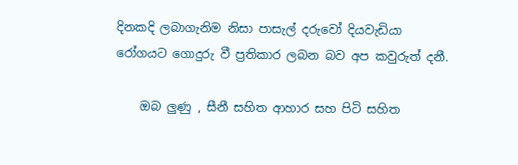දිනකදි ලබාගැනිම නිසා පාසැල් දරුවෝ දියවැඩියා රෝගයට ගොදුරු වී ප්‍රතිකාර ලබන බව අප කවුරුත් දනී.

    ඔබ ලුණු , සීනී සහිත ආහාර සහ පිටි සහිත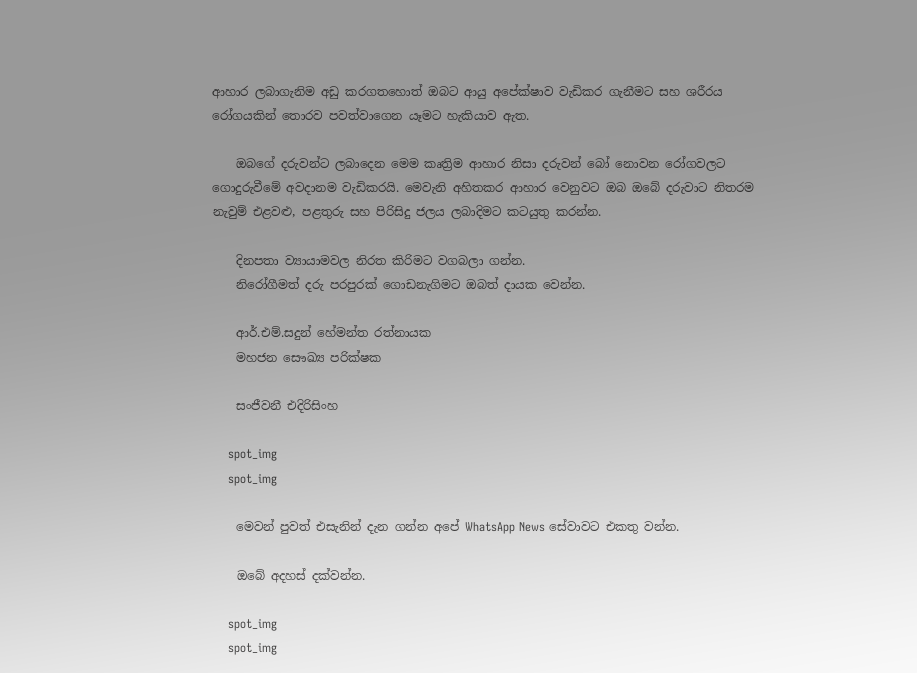ආහාර ලබාගැනිම අඩු කරගතහොත් ඔබට ආයු අපේක්ෂාව වැඩිකර ගැනීමට සහ ශරීරය රෝගයකින් තොරව පවත්වාගෙන යෑමට හැකියාව ඇත.

    ඔබගේ දරුවන්ට ලබාදෙන මෙම කෘත්‍රිම ආහාර නිසා දරුවන් බෝ නොවන රෝගවලට ගොදුරුවීමේ අවදානම වැඩිකරයි. මෙවැනි අහිතකර ආහාර වෙනුවට ඔබ ඔබේ දරුවාට නිතරම නැවුම් එළවළු, පළතුරු සහ පිරිසිදු ජලය ලබාදිමට කටයුතු කරන්න.

    දිනපතා ව්‍යායාමවල නිරත කිරිමට වගබලා ගන්න.
    නිරෝගීමත් දරු පරපුරක් ගොඩනැගිමට ඔබත් දායක වෙන්න.

    ආර්.එම්.සදුන් හේමන්ත රත්නායක
    මහජන සෞඛ්‍ය පරික්ෂක

    සංජීවනී එදිරිසිංහ

    spot_img
    spot_img

    මෙවන් පුවත් එසැනින් දැන ගන්න අපේ WhatsApp News සේවාවට එකතු වන්න.

    ඔබේ අදහස් දක්වන්න.

    spot_img
    spot_img